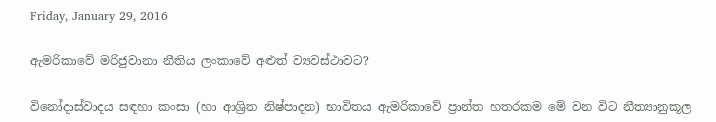Friday, January 29, 2016

ඇමරිකාවේ මරිජුවානා නීතිය ලංකාවේ අළුත් ව්‍යවස්ථාවට?

විනෝදාස්වාදය සඳහා කංසා (හා ආශ්‍රිත නිෂ්පාදන) භාවිතය ඇමරිකාවේ ප්‍රාන්ත හතරකම මේ වන විට නීත්‍යානුකූල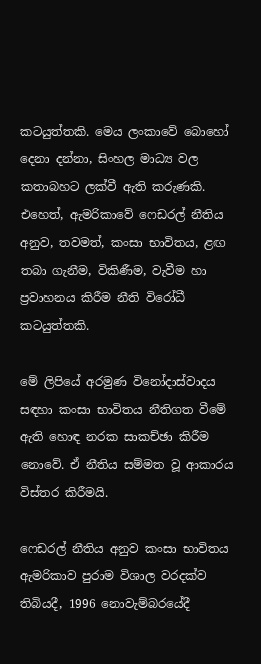කටයුත්තකි. මෙය ලංකාවේ බොහෝ දෙනා දන්නා, සිංහල මාධ්‍ය වල කතාබහට ලක්වී ඇති කරුණකි. එහෙත්, ඇමරිකාවේ ෆෙඩරල් නීතිය අනුව, තවමත්, කංසා භාවිතය, ළඟ තබා ගැනීම, විකිණීම, වැවීම හා ප්‍රවාහනය කිරීම නීති විරෝධී කටයුත්තකි.

මේ ලිපියේ අරමුණ විනෝදාස්වාදය සඳහා කංසා භාවිතය නීතිගත වීමේ ඇති හොඳ නරක සාකච්ඡා කිරීම නොවේ. ඒ නීතිය සම්මත වූ ආකාරය විස්තර කිරීමයි.

ෆෙඩරල් නීතිය අනුව කංසා භාවිතය ඇමරිකාව පුරාම විශාල වරදක්ව තිබියදී, 1996 නොවැම්බරයේදී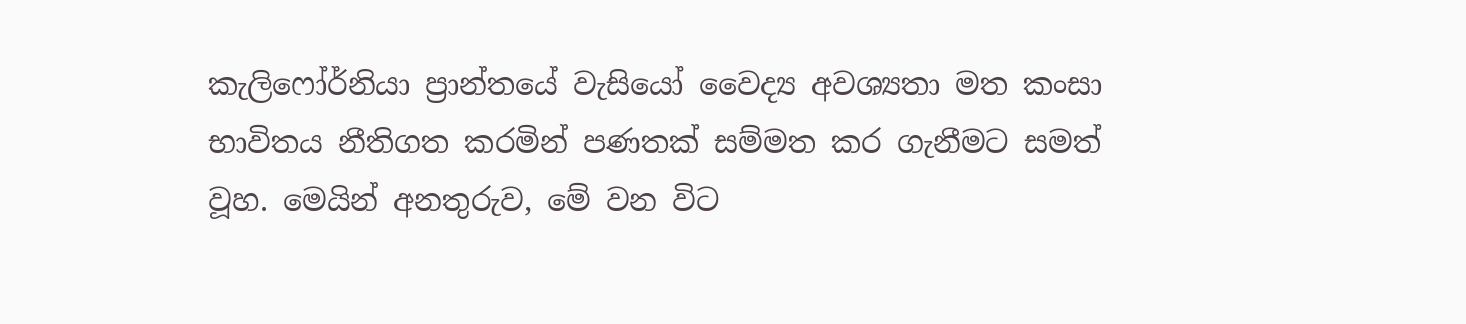කැලිෆෝර්නියා ප්‍රාන්තයේ වැසියෝ වෛද්‍ය අවශ්‍යතා මත කංසා භාවිතය නීතිගත කරමින් පණතක් සම්මත කර ගැනීමට සමත් වූහ. මෙයින් අනතුරුව, මේ වන විට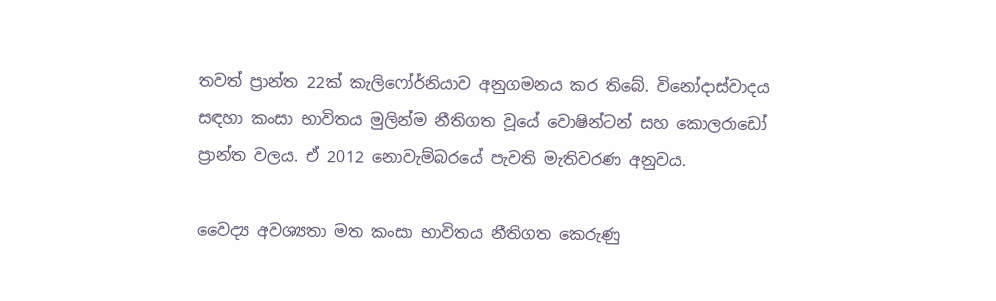තවත් ප්‍රාන්ත 22ක් කැලිෆෝර්නියාව අනුගමනය කර තිබේ. විනෝදාස්වාදය සඳහා කංසා භාවිතය මුලින්ම නීතිගත වූයේ වොෂින්ටන් සහ කොලරාඩෝ ප්‍රාන්ත වලය. ඒ 2012 නොවැම්බරයේ පැවති මැතිවරණ අනුවය.

වෛද්‍ය අවශ්‍යතා මත කංසා භාවිතය නීතිගත කෙරුණු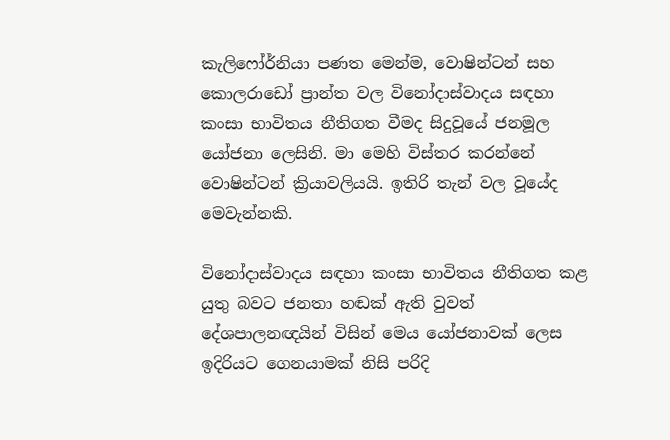කැලිෆෝර්නියා පණත මෙන්ම, වොෂින්ටන් සහ කොලරාඩෝ ප්‍රාන්ත වල විනෝදාස්වාදය සඳහා කංසා භාවිතය නීතිගත වීමද සිදුවූයේ ජනමූල යෝජනා ලෙසිනි. මා මෙහි විස්තර කරන්නේ වොෂින්ටන් ක්‍රියාවලියයි. ඉතිරි තැන් වල වූයේද මෙවැන්නකි.

විනෝදාස්වාදය සඳහා කංසා භාවිතය නීතිගත කළ යුතු බවට ජනතා හඬක් ඇති වුවත් දේශපාලනඥයින් විසින් මෙය යෝජනාවක් ලෙස ඉදිරියට ගෙනයාමක් නිසි පරිදි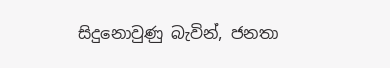සිදුනොවුණු බැවින්, ජනතා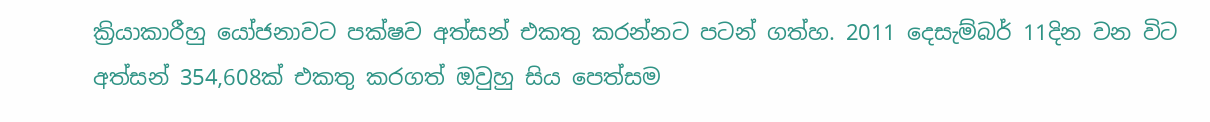ක්‍රියාකාරීහු යෝජනාවට පක්ෂව අත්සන් එකතු කරන්නට පටන් ගත්හ. 2011 දෙසැම්බර් 11දින වන විට අත්සන් 354,608ක් එකතු කරගත් ඔවුහු සිය පෙත්සම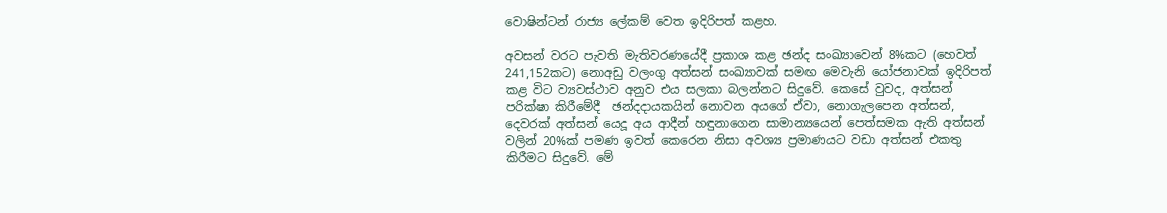වොෂින්ටන් රාජ්‍ය ලේකම් වෙත ඉදිරිපත් කළහ.

අවසන් වරට පැවති මැතිවරණයේදී ප්‍රකාශ කළ ඡන්ද සංඛ්‍යාවෙන් 8%කට (හෙවත් 241,152කට) නොඅඩු වලංගු අත්සන් සංඛ්‍යාවක් සමඟ මෙවැනි යෝජනාවක් ඉදිරිපත් කළ විට ව්‍යවස්ථාව අනුව එය සලකා බලන්නට සිදුවේ. කෙසේ වුවද, අත්සන් පරික්ෂා කිරීමේදී  ඡන්දදායකයින් නොවන අයගේ ඒවා, නොගැලපෙන අත්සන්, දෙවරක් අත්සන් යෙදූ අය ආදීන් හඳුනාගෙන සාමාන්‍යයෙන් පෙත්සමක ඇති අත්සන් වලින් 20%ක් පමණ ඉවත් කෙරෙන නිසා අවශ්‍ය ප්‍රමාණයට වඩා අත්සන් එකතු කිරීමට සිදුවේ. මේ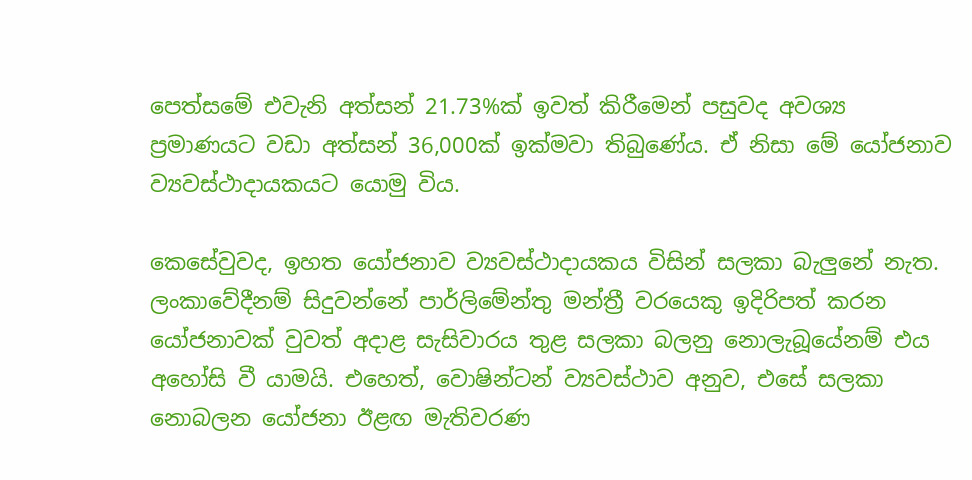පෙත්සමේ එවැනි අත්සන් 21.73%ක් ඉවත් කිරීමෙන් පසුවද අවශ්‍ය ප්‍රමාණයට වඩා අත්සන් 36,000ක් ඉක්මවා තිබුණේය. ඒ නිසා මේ යෝජනාව ව්‍යවස්ථාදායකයට යොමු විය.

කෙසේවුවද, ඉහත යෝජනාව ව්‍යවස්ථාදායකය විසින් සලකා බැලුනේ නැත. ලංකාවේදීනම් සිදුවන්නේ පාර්ලිමේන්තු මන්ත්‍රී වරයෙකු ඉදිරිපත් කරන යෝජනාවක් වුවත් අදාළ සැසිවාරය තුළ සලකා බලනු නොලැබූයේනම් එය අහෝසි වී යාමයි. එහෙත්, වොෂින්ටන් ව්‍යවස්ථාව අනුව, එසේ සලකා නොබලන යෝජනා ඊළඟ මැතිවරණ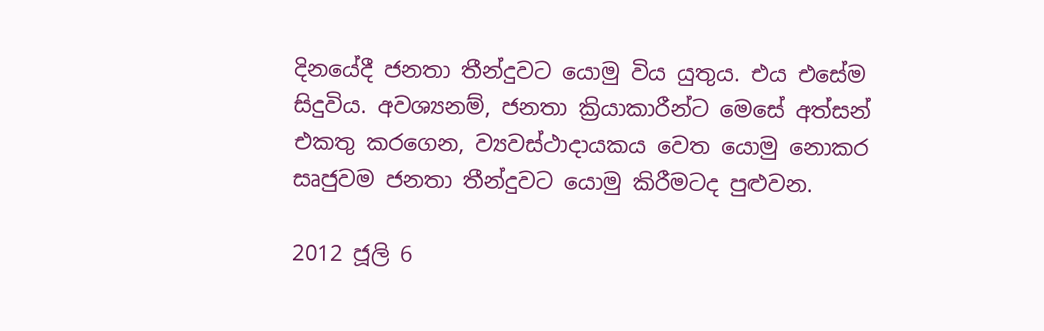දිනයේදී ජනතා තීන්දුවට යොමු විය යුතුය. එය එසේම සිදුවිය. අවශ්‍යනම්, ජනතා ක්‍රියාකාරීන්ට මෙසේ අත්සන් එකතු කරගෙන, ව්‍යවස්ථාදායකය වෙත යොමු නොකර සෘජුවම ජනතා තීන්දුවට යොමු කිරීමටද පුළුවන.

2012 ජූලි 6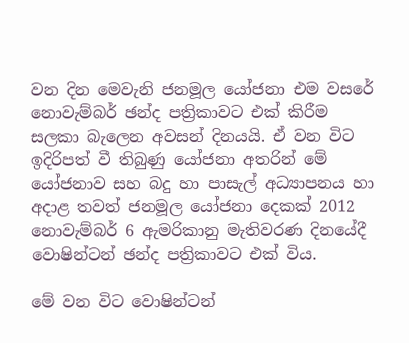වන දින මෙවැනි ජනමූල යෝජනා එම වසරේ නොවැම්බර් ඡන්ද පත්‍රිකාවට එක් කිරීම සලකා බැලෙන අවසන් දිනයයි. ඒ වන විට ඉදිරිපත් වී තිබුණු යෝජනා අතරින් මේ යෝජනාව සහ බදු හා පාසැල් අධ්‍යාපනය හා අදාළ තවත් ජනමූල යෝජනා දෙකක් 2012 නොවැම්බර් 6 ඇමරිකානු මැතිවරණ දිනයේදී වොෂින්ටන් ඡන්ද පත්‍රිකාවට එක් විය.

මේ වන විට වොෂින්ටන්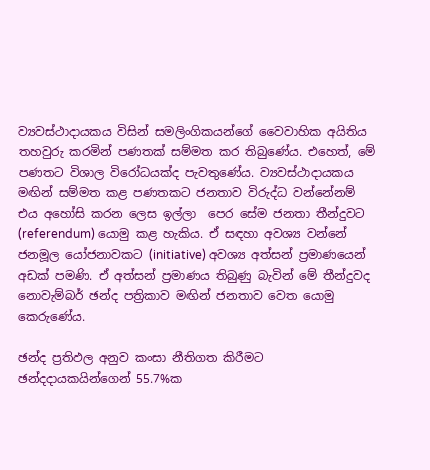ව්‍යවස්ථාදායකය විසින් සමලිංගිකයන්ගේ වෛවාහික අයිතිය තහවුරු කරමින් පණතක් සම්මත කර තිබුණේය. එහෙත්, මේ පණතට විශාල විරෝධයක්ද පැවතුණේය. ව්‍යවස්ථාදායකය මඟින් සම්මත කළ පණතකට ජනතාව විරුද්ධ වන්නේනම් එය අහෝසි කරන ලෙස ඉල්ලා  පෙර සේම ජනතා තීන්දුවට (referendum) යොමු කළ හැකිය. ඒ සඳහා අවශ්‍ය වන්නේ ජනමූල යෝජනාවකට (initiative) අවශ්‍ය අත්සන් ප්‍රමාණයෙන් අඩක් පමණි. ඒ අත්සන් ප්‍රමාණය තිබුණු බැවින් මේ තීන්දුවද නොවැම්බර් ඡන්ද පත්‍රිකාව මඟින් ජනතාව වෙත යොමු කෙරුණේය.

ඡන්ද ප්‍රතිඵල අනුව කංසා නීතිගත කිරීමට ඡන්දදායකයින්ගෙන් 55.7%ක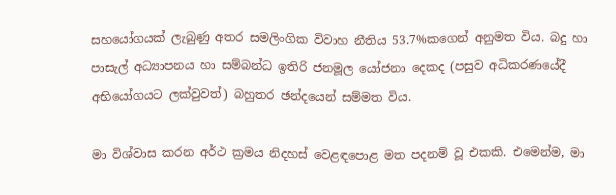සහයෝගයක් ලැබුණු අතර සමලිංගික විවාහ නීතිය 53.7%කගෙන් අනුමත විය. බදු හා පාසැල් අධ්‍යාපනය හා සම්බන්ධ ඉතිරි ජනමූල යෝජනා දෙකද (පසුව අධිකරණයේදී අභියෝගයට ලක්වුවත්) බහුතර ඡන්දයෙන් සම්මත විය.

මා විශ්වාස කරන අර්ථ ක්‍රමය නිදහස් වෙළඳපොළ මත පදනම් වූ එකකි. එමෙන්ම, මා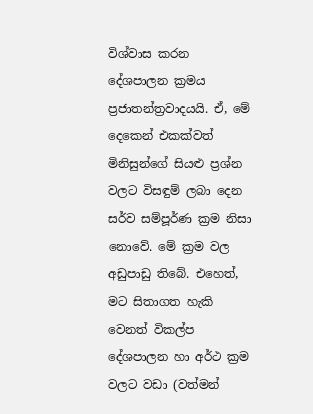විශ්වාස කරන දේශපාලන ක්‍රමය ප්‍රජාතන්ත්‍රවාදයයි. ඒ, මේ දෙකෙන් එකක්වත් මිනිසුන්ගේ සියළු ප්‍රශ්න වලට විසඳුම් ලබා දෙන සර්ව සම්පූර්ණ ක්‍රම නිසා නොවේ. මේ ක්‍රම වල අඩුපාඩු තිබේ. එහෙත්, මට සිතාගත හැකි වෙනත් විකල්ප දේශපාලන හා අර්ථ ක්‍රම වලට වඩා (වත්මන්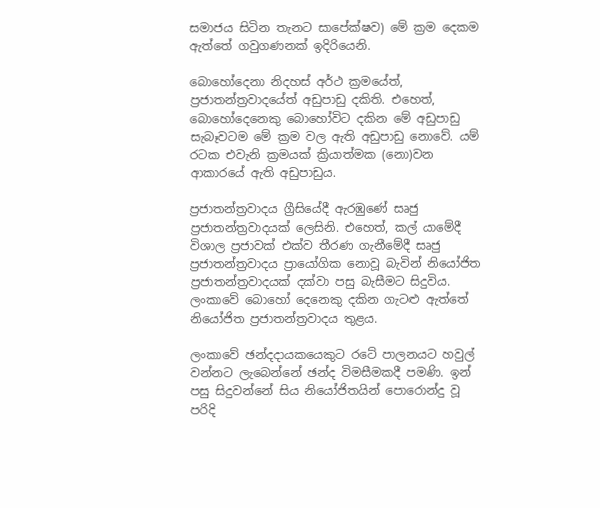සමාජය සිටින තැනට සාපේක්ෂව) මේ ක්‍රම දෙකම ඇත්තේ ගවුගණනක් ඉදිරියෙනි.

බොහෝදෙනා නිදහස් අර්ථ ක්‍රමයේත්, ප්‍රජාතන්ත්‍රවාදයේත් අඩුපාඩු දකිති. එහෙත්, බොහෝදෙනෙකු බොහෝවිට දකින මේ අඩුපාඩු සැබෑවටම මේ ක්‍රම වල ඇති අඩුපාඩු නොවේ. යම් රටක එවැනි ක්‍රමයක් ක්‍රියාත්මක (නො)වන ආකාරයේ ඇති අඩුපාඩුය.

ප්‍රජාතන්ත්‍රවාදය ග්‍රීසියේදී ඇරඹුණේ සෘජු ප්‍රජාතන්ත්‍රවාදයක් ලෙසිනි. එහෙත්, කල් යාමේදී විශාල ප්‍රජාවක් එක්ව තීරණ ගැනීමේදී සෘජු ප්‍රජාතන්ත්‍රවාදය ප්‍රායෝගික නොවූ බැවින් නියෝජිත ප්‍රජාතන්ත්‍රවාදයක් දක්වා පසු බැසීමට සිදුවිය. ලංකාවේ බොහෝ දෙනෙකු දකින ගැටළු ඇත්තේ නියෝජිත ප්‍රජාතන්ත්‍රවාදය තුළය.

ලංකාවේ ඡන්දදායකයෙකුට රටේ පාලනයට හවුල් වන්නට ලැබෙන්නේ ඡන්ද විමසීමකදී පමණි. ඉන් පසු සිදුවන්නේ සිය නියෝජිතයින් පොරොන්දු වූ පරිදි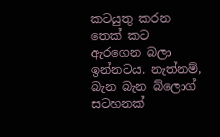කටයුතු කරන තෙක් කට ඇරගෙන බලා ඉන්නටය. නැත්නම්, බැන බැන බ්ලොග් සටහනක්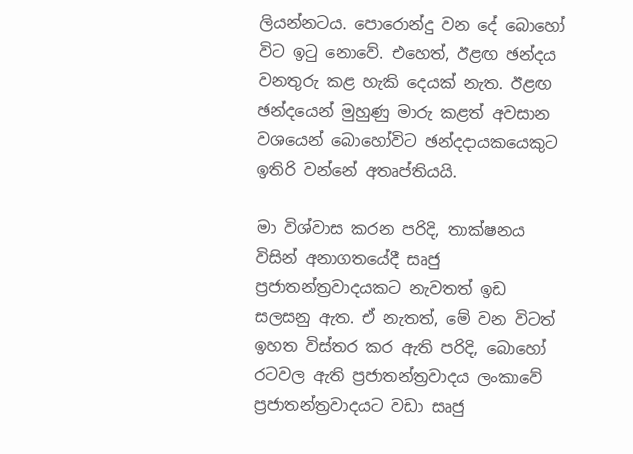ලියන්නටය. පොරොන්දු වන දේ බොහෝ විට ඉටු නොවේ. එහෙත්, ඊළඟ ඡන්දය වනතුරු කළ හැකි දෙයක් නැත. ඊළඟ ඡන්දයෙන් මුහුණු මාරු කළත් අවසාන වශයෙන් බොහෝවිට ඡන්දදායකයෙකුට ඉතිරි වන්නේ අතෘප්තියයි.

මා විශ්වාස කරන පරිදි, තාක්ෂනය විසින් අනාගතයේදී සෘජු ප්‍රජාතන්ත්‍රවාදයකට නැවතත් ඉඩ සලසනු ඇත. ඒ නැතත්, මේ වන විටත් ඉහත විස්තර කර ඇති පරිදි, බොහෝ රටවල ඇති ප්‍රජාතන්ත්‍රවාදය ලංකාවේ ප්‍රජාතන්ත්‍රවාදයට වඩා සෘජු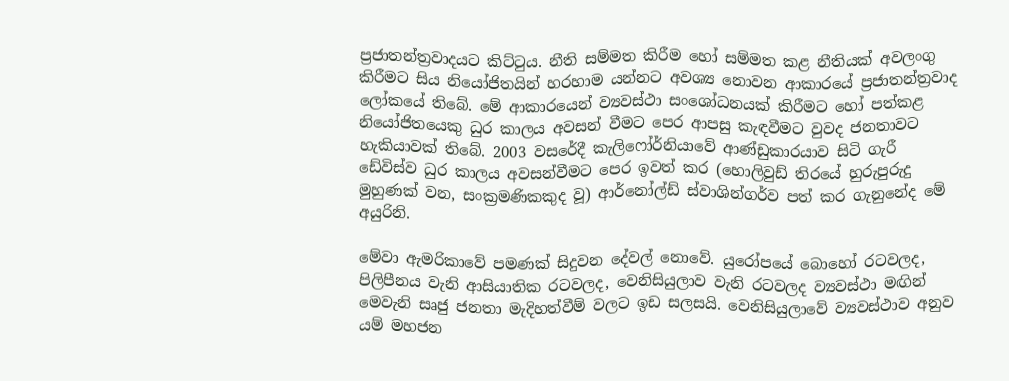ප්‍රජාතන්ත්‍රවාදයට කිට්ටුය. නීති සම්මත කිරීම හෝ සම්මත කළ නීතියක් අවලංගු කිරීමට සිය නියෝජිතයින් හරහාම යන්නට අවශ්‍ය නොවන ආකාරයේ ප්‍රජාතන්ත්‍රවාද ලෝකයේ තිබේ. මේ ආකාරයෙන් ව්‍යවස්ථා සංශෝධනයක් කිරීමට හෝ පත්කළ නියෝජිතයෙකු ධුර කාලය අවසන් වීමට පෙර ආපසු කැඳවීමට වුවද ජනතාවට හැකියාවක් තිබේ. 2003 වසරේදී කැලිෆෝර්නියාවේ ආණ්ඩුකාරයාව සිටි ගැරී ඩේවිස්ව ධුර කාලය අවසන්වීමට පෙර ඉවත් කර (හොලිවුඩ් තිරයේ හුරුපුරුදු මුහුණක් වන, සංක්‍රමණිකකුද වූ) ආර්නෝල්ඩ් ස්වාශින්ගර්ව පත් කර ගැනුනේද මේ අයුරිනි.

මේවා ඇමරිකාවේ පමණක් සිදුවන දේවල් නොවේ. යුරෝපයේ බොහෝ රටවලද, පිලිපීනය වැනි ආසියාතික රටවලද, වෙනිසියුලාව වැනි රටවලද ව්‍යවස්ථා මඟින් මෙවැනි සෘජු ජනතා මැදිහත්වීම් වලට ඉඩ සලසයි. වෙනිසියුලාවේ ව්‍යවස්ථාව අනුව යම් මහජන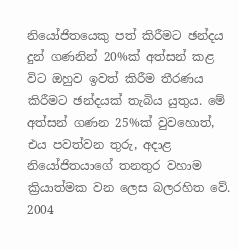නියෝජිතයෙකු පත් කිරීමට ඡන්දය දුන් ගණනින් 20%ක් අත්සන් කළ විට ඔහුව ඉවත් කිරීම තීරණය කිරීමට ඡන්දයක් තැබිය යුතුය. මේ අත්සන් ගණන 25%ක් වුවහොත්, එය පවත්වන තුරු, අදාළ නියෝජිතයාගේ තනතුර වහාම ක්‍රියාත්මක වන ලෙස බලරහිත වේ. 2004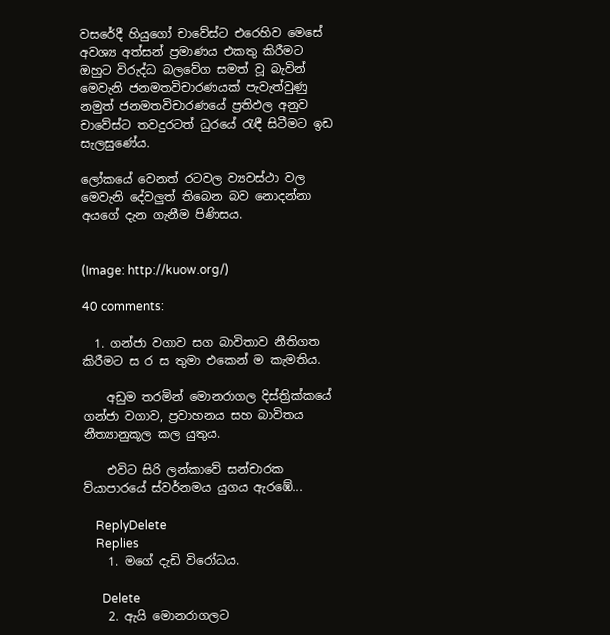වසරේදී හියුගෝ චාවේස්ට එරෙහිව මෙසේ අවශ්‍ය අත්සන් ප්‍රමාණය එකතු කිරීමට ඔහුට විරුද්ධ බලවේග සමත් වූ බැවින් මෙවැනි ජනමතවිචාරණයක් පැවැත්වුණු නමුත් ජනමතවිචාරණයේ ප්‍රතිඵල අනුව චාවේස්ට තවදුරටත් ධුරයේ රැඳී සිටීමට ඉඩ සැලසුණේය.

ලෝකයේ වෙනත් රටවල ව්‍යවස්ථා වල මෙවැනි දේවලුත් තිබෙන බව නොදන්නා අයගේ දැන ගැනීම පිණිසය.


(Image: http://kuow.org/)

40 comments:

  1. ගන්ජා වගාව සග බාවිතාව නීතිගත කිරීමට ස ර ස තුමා එකෙන් ම කැමතිය.

    අඩුම තරමින් මොනරාගල දිස්ත්‍රික්කයේ ගන්ජා වගාව, ප්‍රවාහනය සහ බාවිතය නීත්‍යානුකූල කල යුතුය.

    එවිට සිරි ලන්කාවේ සන්චාරක ව්යාපාරයේ ස්වර්නමය යුගය ඇරඹේ...

    ReplyDelete
    Replies
    1. මගේ දැඩි විරෝධය.

      Delete
    2. ඇයි මොනරාගලට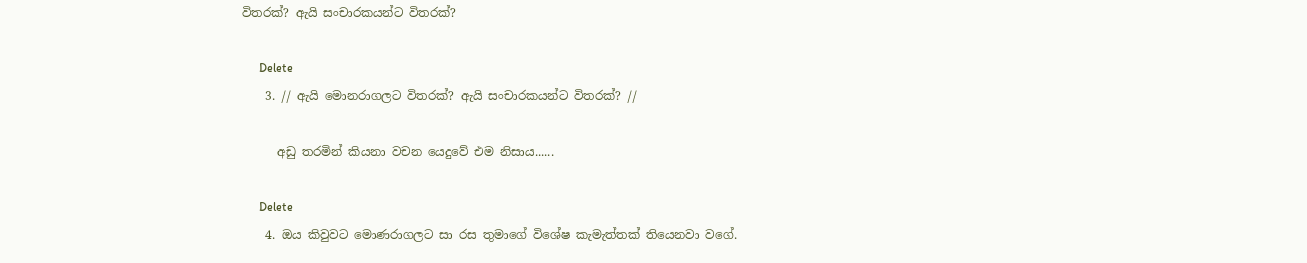විතරක්? ඇයි සංචාරකයන්ට විතරක්?

      Delete
    3. // ඇයි මොනරාගලට විතරක්? ඇයි සංචාරකයන්ට විතරක්? //

      අඩු තරමින් කියනා වචන යෙදුවේ එම නිසාය......

      Delete
    4. ඔය කිවුවට මොණරාගලට සා රස තුමාගේ විශේෂ කැමැත්තක් තියෙනවා වගේ.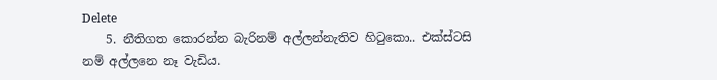Delete
    5. නීතිගත කොරන්න බැරිනම් අල්ලන්නැතිව හිටුකො.. එක්ස්ටසි නම් අල්ලනෙ නෑ වැඩිය.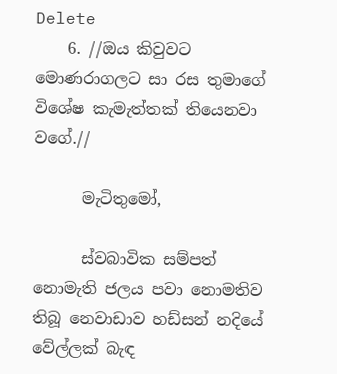Delete
    6. //ඔය කිවුවට මොණරාගලට සා රස තුමාගේ විශේෂ කැමැත්තක් තියෙනවා වගේ.//

      මැටිතුමෝ,

      ස්වබාවික සම්පත් නොමැති ජලය පවා නොමතිව තිබූ නෙවාඩාව හඩ්සන් නදියේ වේල්ලක් බැඳ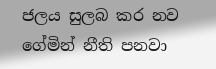ජලය සුලබ කර නව ගේමින් නීති පනවා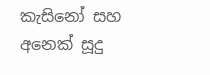කැසිනෝ සහ අනෙක් සූදු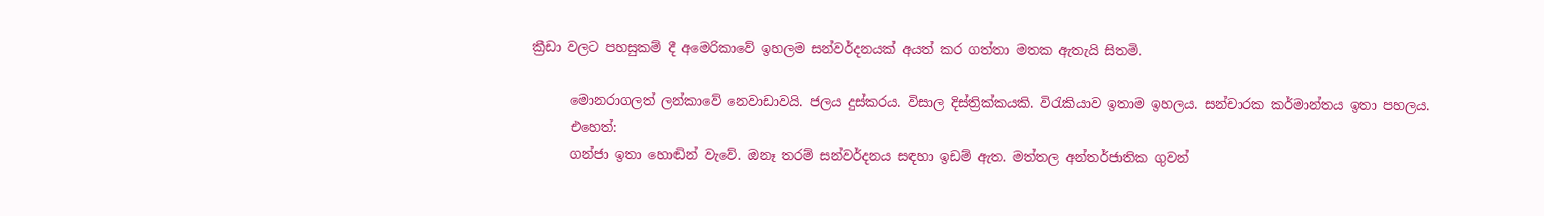ක්‍රීඩා වලට පහසුකම් දී අමෙරිකාවේ ඉහලම සන්වර්දනයක් අයත් කර ගත්තා මතක ඇතැයි සිතමි.

      මොනරාගලත් ලන්කාවේ නෙවාඩාවයි. ජලය දුස්කරය. විසාල දිස්ත්‍රික්කයකි. විරැකියාව ඉතාම ඉහලය. සන්චාරක කර්මාන්තය ඉතා පහලය.
      එහෙත්:
      ගන්ජා ඉතා හොඬින් වැවේ. ඔනෑ තරම් සන්වර්දනය සඳහා ඉඩම් ඇත. මත්තල අන්තර්ජාතික ගුවන්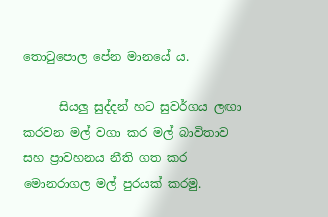තොටුපොල පේන මානයේ ය.

      සියලු සුද්දන් හට සුවර්ගය ලඟා කරවන මල් වගා කර මල් බාවිතාව සහ ප්‍රාවහනය නීති ගත කර මොනරාගල මල් පුරයක් කරමු.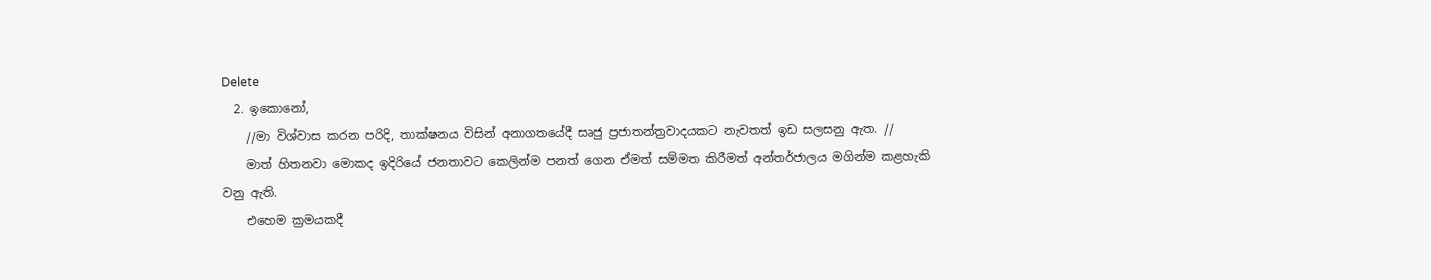Delete
  2. ඉකොනෝ,
    //මා විශ්වාස කරන පරිදි, තාක්ෂනය විසින් අනාගතයේදී සෘජු ප්‍රජාතන්ත්‍රවාදයකට නැවතත් ඉඩ සලසනු ඇත. //
    මාත් හිතනවා මොකද ඉදිරියේ ජනතාවට කෙලින්ම පනත් ගෙන ඒමත් සම්මත කිරීමත් අන්තර්ජාලය මගින්ම කළහැකි වනු ඇති.
    එහෙම ක්‍රමයකදී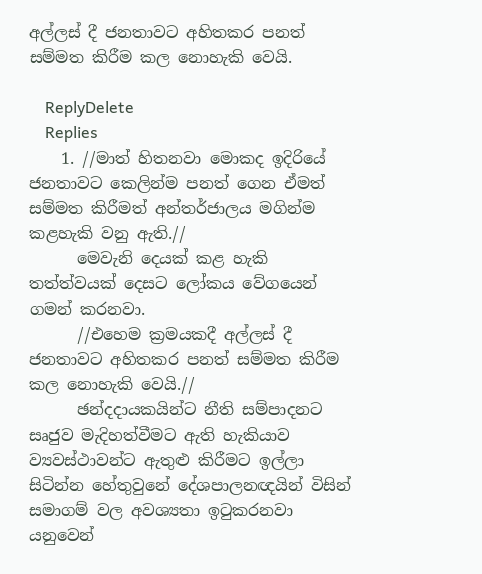අල්ලස් දී ජනතාවට අහිතකර පනත් සම්මත කිරීම කල නොහැකි වෙයි.

    ReplyDelete
    Replies
    1. //මාත් හිතනවා මොකද ඉදිරියේ ජනතාවට කෙලින්ම පනත් ගෙන ඒමත් සම්මත කිරීමත් අන්තර්ජාලය මගින්ම කළහැකි වනු ඇති.//
      මෙවැනි දෙයක් කළ හැකි තත්ත්වයක් දෙසට ලෝකය වේගයෙන් ගමන් කරනවා.
      //එහෙම ක්‍රමයකදී අල්ලස් දී ජනතාවට අහිතකර පනත් සම්මත කිරීම කල නොහැකි වෙයි.//
      ඡන්දදායකයින්ට නීති සම්පාදනට සෘජුව මැදිහත්වීමට ඇති හැකියාව ව්‍යවස්ථාවන්ට ඇතුළු කිරීමට ඉල්ලා සිටින්න හේතුවුනේ දේශපාලනඥයින් විසින් සමාගම් වල අවශ්‍යතා ඉටුකරනවා යනුවෙන්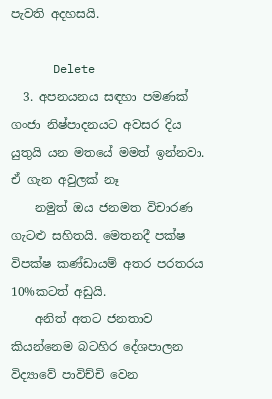පැවති අදහසයි.

      Delete
  3. අපනයනය සඳහා පමණක් ගංජා නිෂ්පාදනයට අවසර දිය යුතුයි යන මතයේ මමත් ඉන්නවා. ඒ ගැන අවුලක් නෑ
    නමුත් ඔය ජනමත විචාරණ ගැටළු සහිතයි. මෙතනදී පක්ෂ විපක්ෂ කණ්ඩායම් අතර පරතරය 10%කටත් අඩුයි.
    අනිත් අතට ජනතාව කියන්නෙම බටහිර දේශපාලන විද්‍යාවේ පාවිච්චි වෙන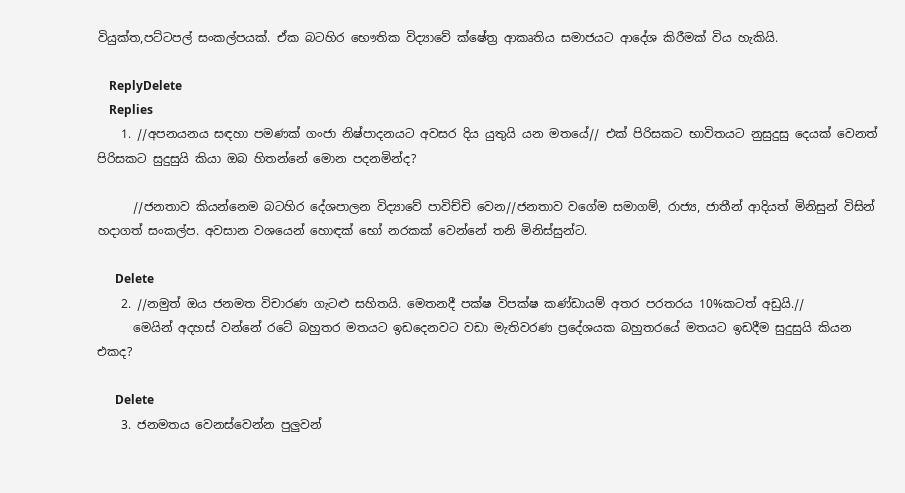වියුක්ත,පට්ටපල් සංකල්පයක්. ඒක බටහිර භෞතික විද්‍යාවේ ක්ෂේත්‍ර‍ ආකෘතිය සමාජයට ආදේශ කිරීමක් විය හැකියි.

    ReplyDelete
    Replies
    1. //අපනයනය සඳහා පමණක් ගංජා නිෂ්පාදනයට අවසර දිය යුතුයි යන මතයේ// එක් පිරිසකට භාවිතයට නුසුදුසු දෙයක් වෙනත් පිරිසකට සුදුසුයි කියා ඔබ හිතන්නේ මොන පදනමින්ද?

      //ජනතාව කියන්නෙම බටහිර දේශපාලන විද්‍යාවේ පාවිච්චි වෙන//ජනතාව වගේම සමාගම්, රාජ්‍ය, ජාතීන් ආදියත් මිනිසුන් විසින් හදාගත් සංකල්ප. අවසාන වශයෙන් හොඳක් භෝ නරකක් වෙන්නේ තනි මිනිස්සුන්ට.

      Delete
    2. //නමුත් ඔය ජනමත විචාරණ ගැටළු සහිතයි. මෙතනදී පක්ෂ විපක්ෂ කණ්ඩායම් අතර පරතරය 10%කටත් අඩුයි.//
      මෙයින් අදහස් වන්නේ රටේ බහුතර මතයට ඉඩදෙනවට වඩා මැතිවරණ ප්‍රදේශයක බහුතරයේ මතයට ඉඩදීම සුදුසුයි කියන එකද?

      Delete
    3. ජනමතය වෙනස්වෙන්න පුලුවන්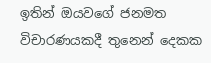ඉතින් ඔයවගේ ජනමත විචාරණයකදී තුනෙන් දෙකක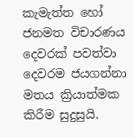කැමැත්ත හෝ ජනමත විචාරණය දෙවරක් පවත්වා දෙවරම ජයගන්නා මතය ක්‍රියාත්මක කිරීම සුදුසුයි.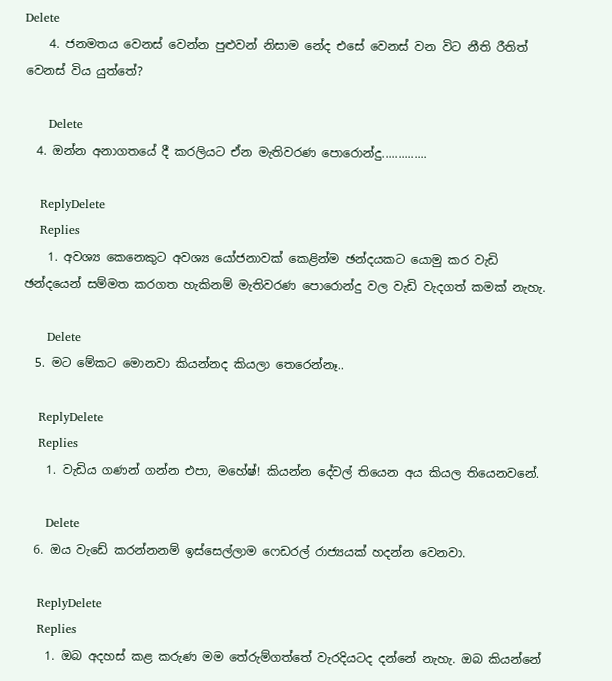Delete
    4. ජනමතය වෙනස් වෙන්න පුළුවන් නිසාම නේද එසේ වෙනස් වන විට නීති රීතිත් වෙනස් විය යුත්තේ?

      Delete
  4. ඔන්න අනාගතයේ දී කරලියට ඒන මැතිවරණ පොරොන්දු..............

    ReplyDelete
    Replies
    1. අවශ්‍ය කෙනෙකුට අවශ්‍ය යෝජනාවක් කෙළින්ම ඡන්දයකට යොමු කර වැඩි ඡන්දයෙන් සම්මත කරගත හැකිනම් මැතිවරණ පොරොන්දු වල වැඩි වැදගත් කමක් නැහැ.

      Delete
  5. මට මේකට මොනවා කියන්නද කියලා තෙරෙන්නෑ..

    ReplyDelete
    Replies
    1. වැඩිය ගණන් ගන්න එපා, මහේෂ්! කියන්න දේවල් තියෙන අය කියල තියෙනවනේ.

      Delete
  6. ඔය වැඩේ කරන්නනම් ඉස්සෙල්ලාම ෆෙඩරල් රාජ්‍යයක් හදන්න වෙනවා.

    ReplyDelete
    Replies
    1. ඔබ අදහස් කළ කරුණ මම තේරුම්ගත්තේ වැරදියටද දන්නේ නැහැ. ඔබ කියන්නේ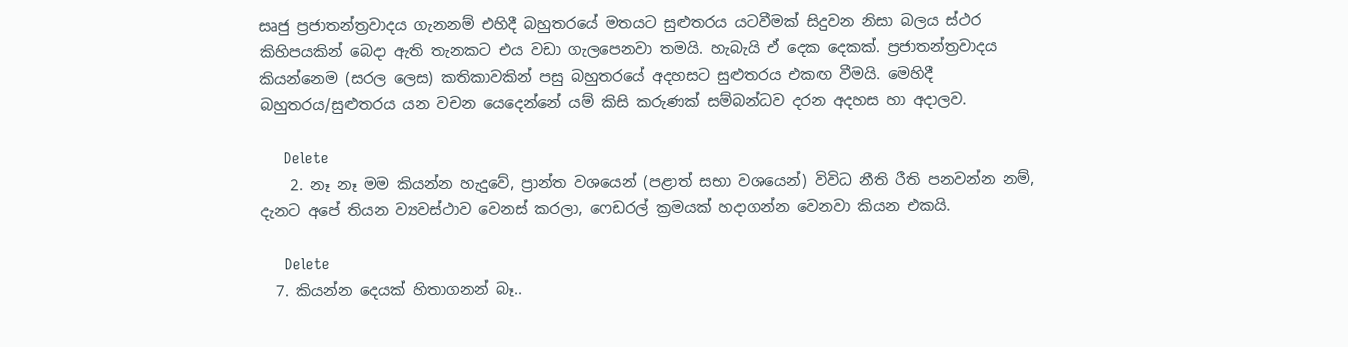සෘජු ප්‍රජාතන්ත්‍රවාදය ගැනනම් එහිදී බහුතරයේ මතයට සුළුතරය යටවීමක් සිදුවන නිසා බලය ස්ථර කිහිපයකින් බෙදා ඇති තැනකට එය වඩා ගැලපෙනවා තමයි. හැබැයි ඒ දෙක දෙකක්. ප්‍රජාතන්ත්‍රවාදය කියන්නෙම (සරල ලෙස) කතිකාවකින් පසු බහුතරයේ අදහසට සුළුතරය එකඟ වීමයි. මෙහිදී බහුතරය/සුළුතරය යන වචන යෙදෙන්නේ යම් කිසි කරුණක් සම්බන්ධව දරන අදහස හා අදාලව.

      Delete
    2. නෑ නෑ මම කියන්න හැදුවේ, ප්‍රාන්ත වශයෙන් (පළාත් සභා වශයෙන්) විවිධ නීති රීති පනවන්න නම්, දැනට අපේ තියන ව්‍යවස්ථාව වෙනස් කරලා, ෆෙඩරල් ක්‍රමයක් හදාගන්න වෙනවා කියන එකයි.

      Delete
  7. කියන්න දෙයක් හිතාගනන් බෑ..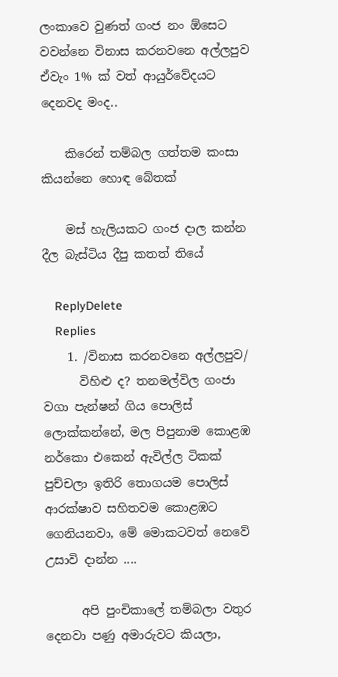ලංකාවෙ වුණත් ගංජ නං ඕසෙට වවන්නෙ විනාස කරනවනෙ අල්ලපුව ඒවැං 1% ක් වත් ආයුර්වේදයට දෙනවද මංද..

    කිරෙන් තම්බල ගත්තම කංසා කියන්නෙ හොඳ බේතක්

    මස් හැලියකට ගංජ දාල කන්න දීල බැස්ටිය දීපු කතත් තියේ

    ReplyDelete
    Replies
    1. /විනාස කරනවනෙ අල්ලපුව/
      විහිළු ද? තනමල්විල ගංජා වගා පැන්ෂන් ගිය පොලිස් ලොක්කන්නේ, මල පිපුනාම කො‍ළඹ නර්කො එකෙන් ඇවිල්ල ටිකක් පුච්චලා ඉතිරි තොගයම පොලිස් ආරක්ෂාව සහිතවම කොළඹට ගෙනියනවා, මේ මොකටවත් නෙවේ උසාවි දාන්න ....

      අපි පුංචිකාලේ තම්බලා වතුර දෙනවා පණු අමාරුවට කියලා,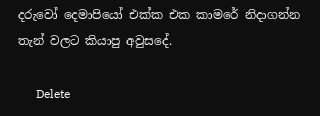දරුවෝ දෙමාපියෝ එක්ක එක කාමරේ නිදාගන්න තැන් වලට කියාපු අවුසදේ.

      Delete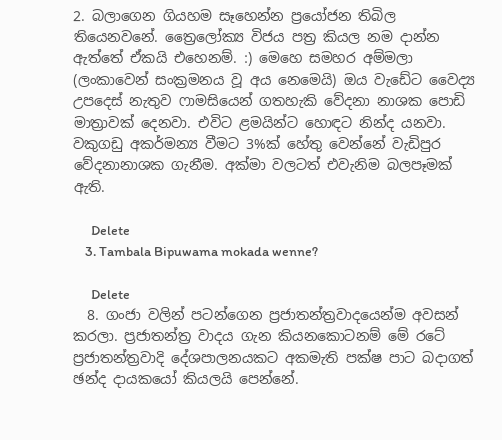2. බලාගෙන ගියහම සෑහෙන්න ප්‍රයෝජන තිබිල තියෙනවනේ. ත්‍රෛලෝක්‍ය විජය පත්‍ර කියල නම දාන්න ඇත්තේ ඒකයි එහෙනම්. :) මෙහෙ සමහර අම්මලා (ලංකාවෙන් සංක්‍රමනය වූ අය නෙමෙයි) ඔය වැඩේට වෛද්‍ය උපදෙස් නැතුව ෆාමසියෙන් ගතහැකි වේදනා නාශක පොඩි මාත්‍රාවක් දෙනවා. එවිට ළමයින්ට හොඳට නින්ද යනවා. වකුගඩු අකර්මන්‍ය වීමට 3%ක් හේතු වෙන්නේ වැඩිපුර වේදනානාශක ගැනීම. අක්මා වලටත් එවැනිම බලපෑමක් ඇති.

      Delete
    3. Tambala Bipuwama mokada wenne?

      Delete
  8. ගංජා වලින් පටන්ගෙන ප්‍රජාතන්ත්‍රවාදයෙන්ම අවසන් කරලා. ප්‍රජාතන්ත්‍ර වාදය ගැන කියනකොටනම් මේ රටේ ප්‍රජාතන්ත්‍රවාදි දේශපාලනයකට අකමැති පක්ෂ පාට බදාගත් ඡන්ද දායකයෝ කියලයි පෙන්නේ.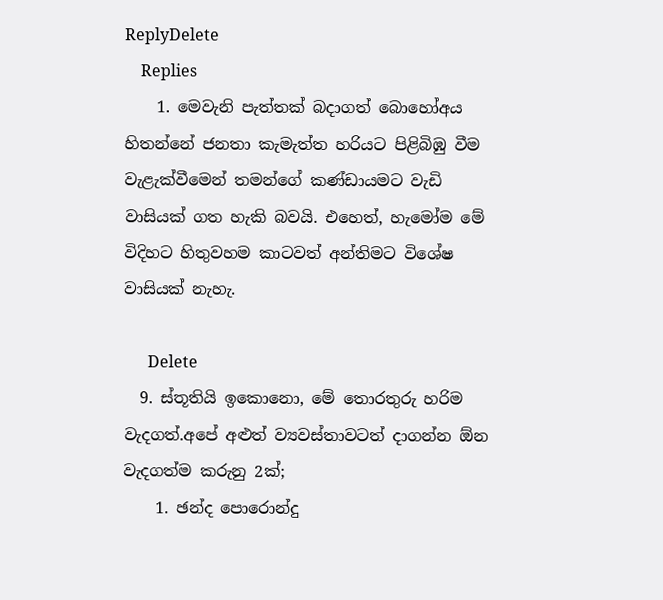ReplyDelete
    Replies
    1. මෙවැනි පැත්තක් බදාගත් බොහෝඅය හිතන්නේ ජනතා කැමැත්ත හරියට පිළිබිඹු වීම වැළැක්වීමෙන් තමන්ගේ කණ්ඩායමට වැඩි වාසියක් ගත හැකි බවයි. එහෙත්, හැමෝම මේ විදිහට හිතුවහම කාටවත් අන්තිමට විශේෂ වාසියක් නැහැ.

      Delete
  9. ස්තූතියි ඉකොනො, මේ තොරතුරු හරිම වැදගත්.අපේ අළුත් ව්‍යවස්තාවටත් දාගන්න ඕන වැදගත්ම කරු‍නු 2ක්;
    1. ඡන්ද පොරොන්දු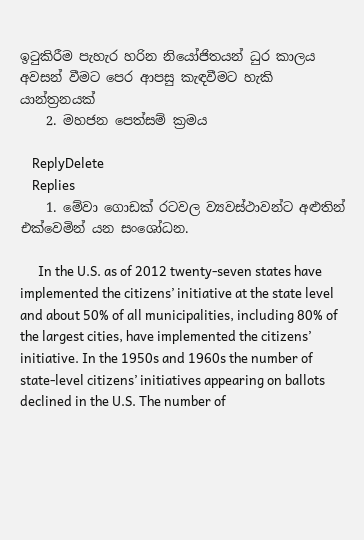ඉටුකිරීම පැහැර හරින නියෝජිතයන් ධුර කාලය අවසන් වීමට පෙර ආපසු කැඳවීමට හැකි යාන්ත්‍රනයක්
    2. මහජන පෙත්සම් ක්‍රමය

    ReplyDelete
    Replies
    1. මේවා ගොඩක් රටවල ව්‍යවස්ථාවන්ට අළුතින් එක්වෙමින් යන සංශෝධන.

      In the U.S. as of 2012 twenty-seven states have implemented the citizens’ initiative at the state level and about 50% of all municipalities, including 80% of the largest cities, have implemented the citizens’ initiative. In the 1950s and 1960s the number of state-level citizens’ initiatives appearing on ballots declined in the U.S. The number of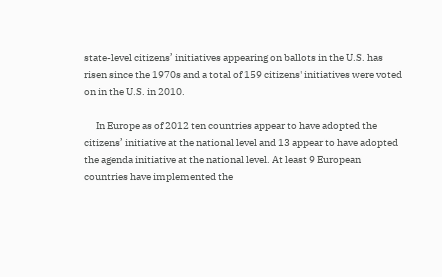state-level citizens’ initiatives appearing on ballots in the U.S. has risen since the 1970s and a total of 159 citizens' initiatives were voted on in the U.S. in 2010.

      In Europe as of 2012 ten countries appear to have adopted the citizens’ initiative at the national level and 13 appear to have adopted the agenda initiative at the national level. At least 9 European countries have implemented the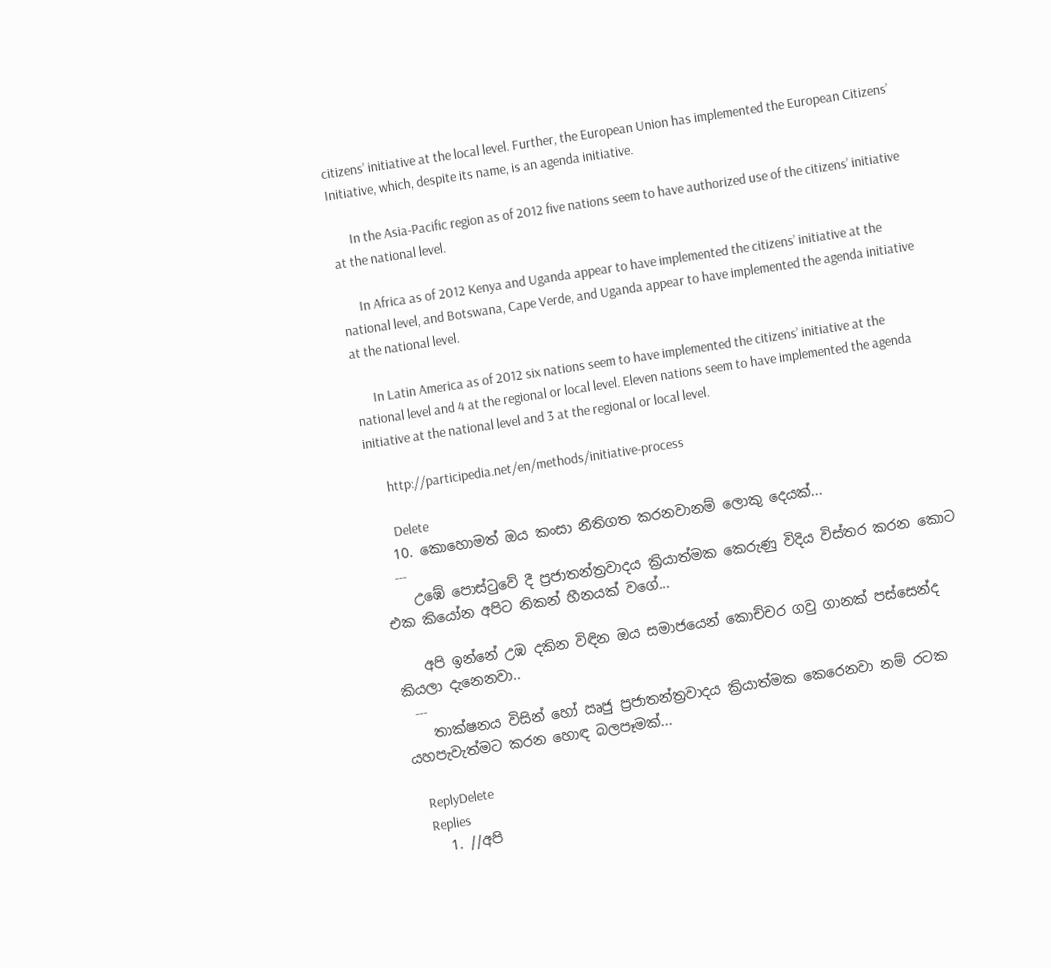citizens’ initiative at the local level. Further, the European Union has implemented the European Citizens’ Initiative, which, despite its name, is an agenda initiative.

      In the Asia-Pacific region as of 2012 five nations seem to have authorized use of the citizens’ initiative at the national level.

      In Africa as of 2012 Kenya and Uganda appear to have implemented the citizens’ initiative at the national level, and Botswana, Cape Verde, and Uganda appear to have implemented the agenda initiative at the national level.

      In Latin America as of 2012 six nations seem to have implemented the citizens’ initiative at the national level and 4 at the regional or local level. Eleven nations seem to have implemented the agenda initiative at the national level and 3 at the regional or local level.

      http://participedia.net/en/methods/initiative-process

      Delete
  10. කොහොමත් ඔය කංසා නීතිගත කරනවානම් ලොකු දෙයක්...
    ---
    උඹේ පොස්ටුවේ දී ප්‍රජාතන්ත්‍රවාදය ක්‍රියාත්මක කෙරුණු විදිය විස්තර කරන කොට එක කියෝන අපිට නිකන් හීනයක් වගේ...

    අපි ඉන්නේ උඹ දකින විඳින ඔය සමාජයෙන් කොච්චර ගවු ගානක් පස්සෙන්ද කියලා දැනෙනවා..
    ---
    තාක්ෂනය විසින් හෝ ඍජු ප්‍රජාතන්ත්‍රවාදය ක්‍රියාත්මක කෙරෙනවා නම් රටක යහපැවැත්මට කරන හොඳ බලපෑමක්...

    ReplyDelete
    Replies
    1. //අපි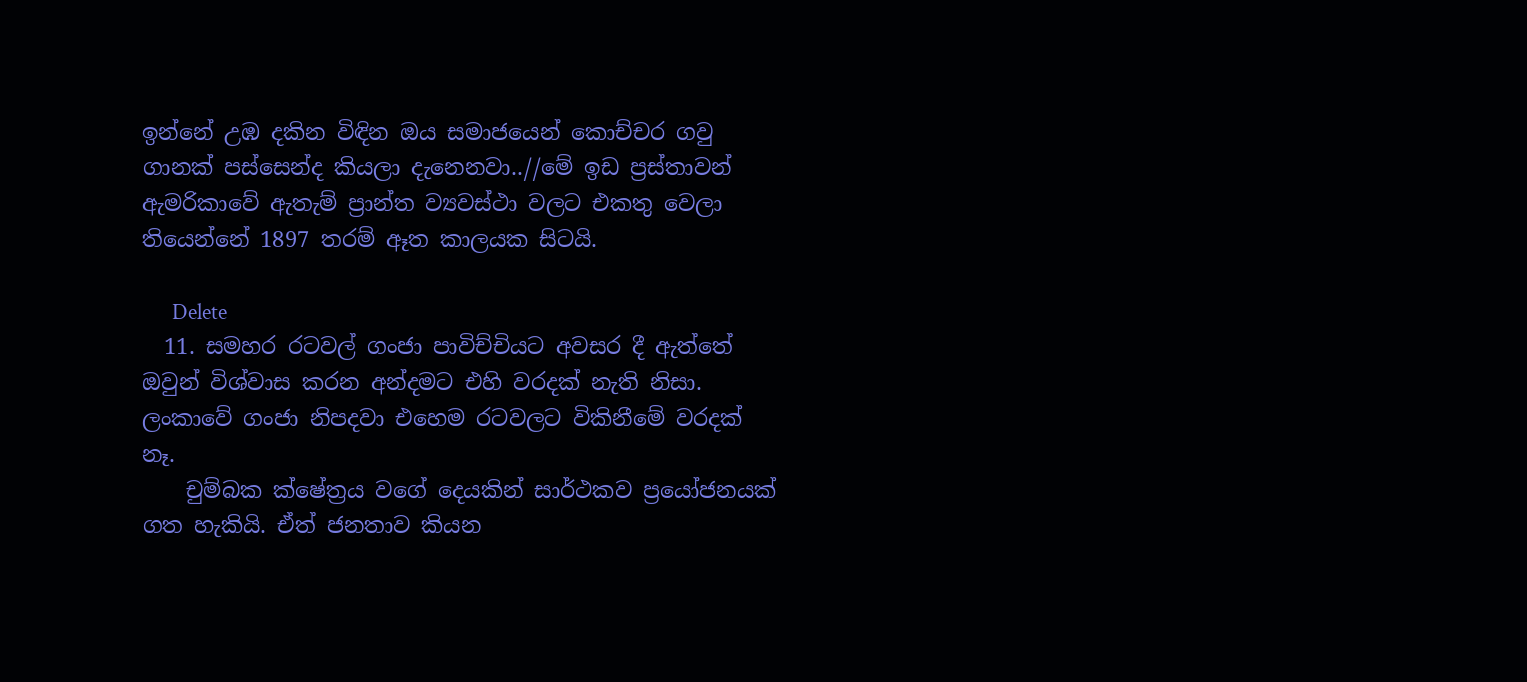ඉන්නේ උඹ දකින විඳින ඔය සමාජයෙන් කොච්චර ගවු ගානක් පස්සෙන්ද කියලා දැනෙනවා..//මේ ඉඩ ප්‍රස්තාවන් ඇමරිකාවේ ඇතැම් ප්‍රාන්ත ව්‍යවස්ථා වලට එකතු වෙලා තියෙන්නේ 1897 තරම් ඈත කාලයක සිටයි.

      Delete
  11. සමහර රටවල් ගංජා පාවිච්චියට අවසර දී ඇත්තේ ඔවුන් විශ්වාස කරන අන්දමට එහි වරදක් නැති නිසා. ලංකාවේ ගංජා නිපදවා එහෙම රටවලට විකිනීමේ වරදක් නෑ.
    චුම්බක ක්ෂේත්‍රය වගේ දෙයකින් සාර්ථකව ප්‍රයෝජනයක් ගත හැකියි. ඒත් ජනතාව කියන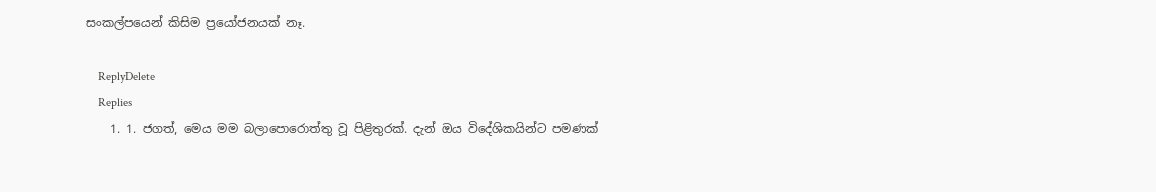සංකල්පයෙන් කිසිම ප්‍රයෝජනයක් නෑ.

    ReplyDelete
    Replies
    1. 1. ජගත්, මෙය මම බලාපොරොත්තු වූ පිළිතුරක්. දැන් ඔය විදේශිකයින්ට පමණක්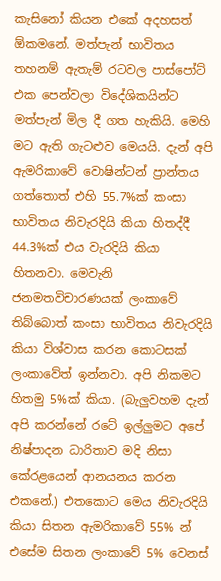කැසිනෝ කියන එකේ අදහසත් ඕකමනේ. මත්පැන් භාවිතය තහනම් ඇතැම් රටවල පාස්පෝට් එක පෙන්වලා විදේශිකයින්ට මත්පැන් මිල දී ගත හැකියි. මෙහි මට ඇති ගැටළුව මෙයයි. දැන් අපි ඇමරිකාවේ වොෂින්ටන් ප්‍රාන්තය ගත්තොත් එහි 55.7%ක් කංසා භාවිතය නිවැරදියි කියා හිතද්දී 44.3%ක් එය වැරදියි කියා හිතනවා. මෙවැනි ජනමතවිචාරණයක් ලංකාවේ තිබ්බොත් කංසා භාවිතය නිවැරදියි කියා විශ්වාස කරන කොටසක් ලංකාවේත් ඉන්නවා. අපි නිකමට හිතමු 5%ක් කියා. (බැලුවහම දැන් අපි කරන්නේ රටේ ඉල්ලුමට අපේ නිෂ්පාදන ධාරිතාව මදි නිසා කේරළයෙන් ආනයනය කරන එකනේ.) එතකොට මෙය නිවැරදියි කියා සිතන ඇමරිකාවේ 55% න් එසේම සිතන ලංකාවේ 5% වෙනස්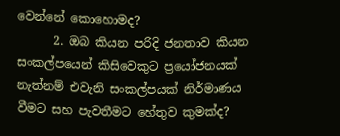වෙන්නේ කොහොමද?
      2. ඔබ කියන පරිදි ජනතාව කියන සංකල්පයෙන් කිසිවෙකුට ප්‍රයෝජනයක් නැත්නම් එවැනි සංකල්පයක් නිර්මාණය වීමට සහ පැවතීමට හේතුව කුමක්ද?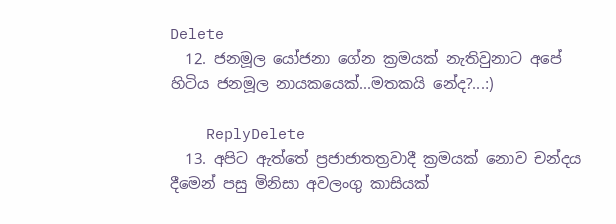Delete
  12. ජනමූල යෝජනා ගේන ක්‍රමයක් නැතිවුනාට අපේ හිටිය ජනමූල නායකයෙක්...මතකයි නේද?...:)

    ReplyDelete
  13. අපිට ඇත්තේ ප්‍රජාජාතත්‍රවාදී ක්‍රමයක් නොව චන්දය දීමෙන් පසු මිනිසා අවලංගු කාසියක්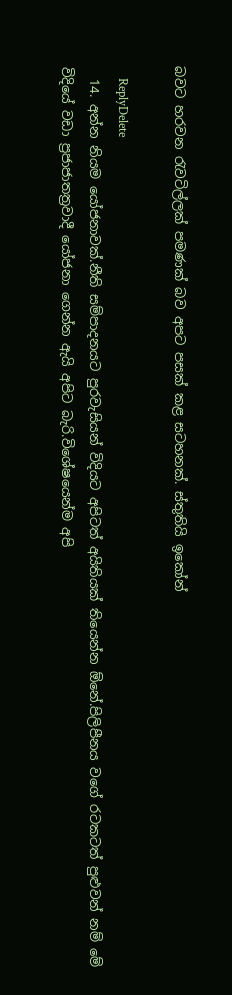බවට හරවන රැවටිල්ලක් පමණක් බව අපට පසක් කළ සටහනක්. ස්තුතියි ඉකෝන්

    ReplyDelete
  14. අන්න නියම යෝජනාවක්.නීති සම්පාදනයට පුරවැසියන් විදියට අපිටත් අයිතියක් තියෙන්න ඕනේ.පිලිපීනය වගේ රටකටත් පුළුවන් නම් මේ විදියේ වඩා ප්‍රජාජාතත්‍රවාදී යෝජනා ගෙන්න ඇයි අපිට බැරි.විශේෂයෙන්ම අපි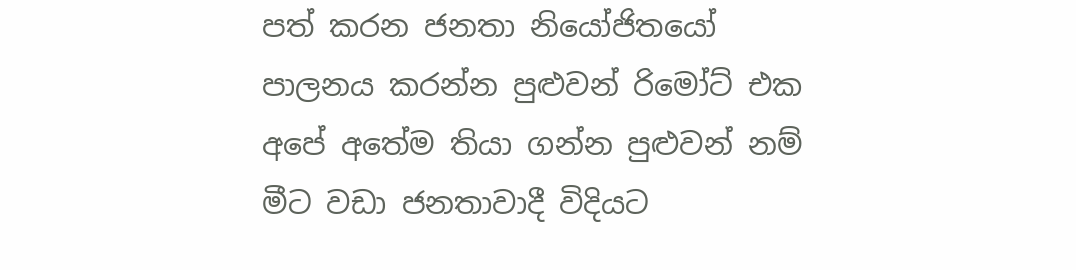පත් කරන ජනතා නියෝජිතයෝ පාලනය කරන්න පුළුවන් රිමෝට් එක අපේ අතේම තියා ගන්න පුළුවන් නම් මීට වඩා ජනතාවාදී විදියට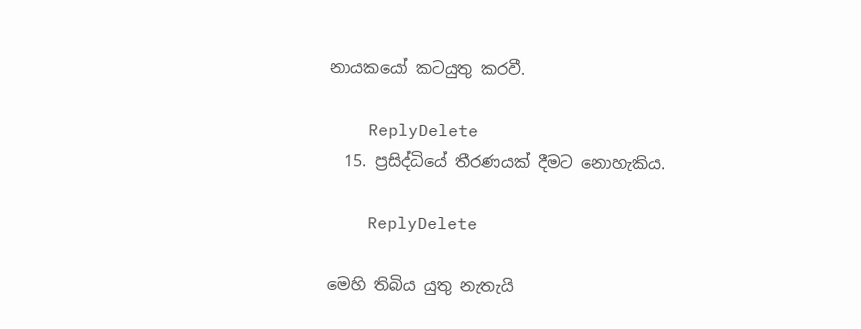නායකයෝ කටයුතු කරවී.

    ReplyDelete
  15. ප්‍රසිද්ධියේ තීරණයක් දීමට නොහැකිය.

    ReplyDelete

මෙහි තිබිය යුතු නැතැයි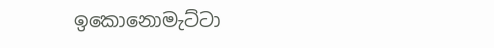ඉකොනොමැට්ටා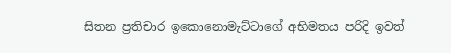සිතන ප්‍රතිචාර ඉකොනොමැට්ටාගේ අභිමතය පරිදි ඉවත්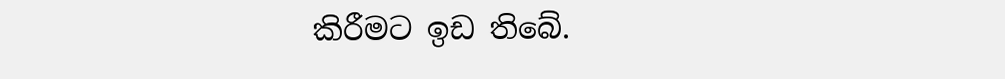කිරීමට ඉඩ තිබේ.